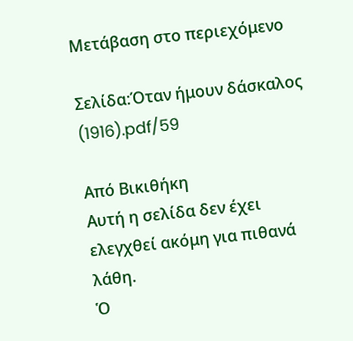Μετάβαση στο περιεχόμενο

Σελίδα:Όταν ήμουν δάσκαλος (1916).pdf/59

Από Βικιθήκη
Αυτή η σελίδα δεν έχει ελεγχθεί ακόμη για πιθανά λάθη.
Ὁ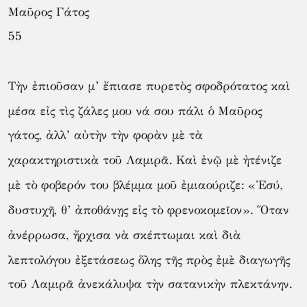Μαῦρος Γάτος
55

Τὴν ἐπιοῦσαν μ’ ἔπιασε πυρετὸς σφοδρότατος καὶ μέσα εἰς τὶς ζάλες μου νά σου πάλι ὁ Μαῦρος γάτος, ἀλλ’ αὐτὴν τὴν φορὰν μὲ τὰ χαρακτηριστικὰ τοῦ Λαμιρᾶ. Καὶ ἐνῷ μὲ ἠτένιζε μὲ τὸ φοβερόν του βλέμμα μοῦ ἐμιαούριζε: «Ἐσύ, δυστυχῆ, θ’ ἀποθάνῃς εἰς τὸ φρενοκομεῖον». Ὅταν ἀνέρρωσα, ἤρχισα νὰ σκέπτωμαι καὶ διὰ λεπτολόγου ἐξετάσεως ὅλης τῆς πρὸς ἐμὲ διαγωγῆς τοῦ Λαμιρᾶ ἀνεκάλυψα τὴν σατανικὴν πλεκτάνην.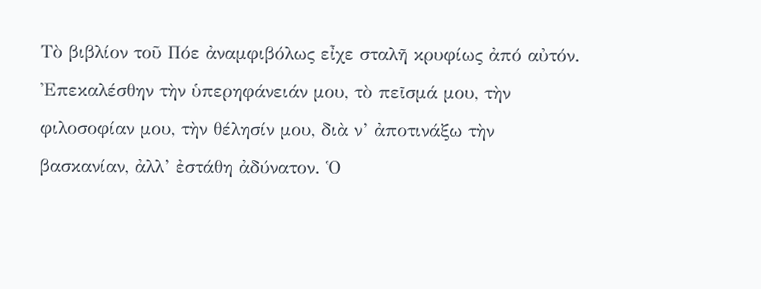Τὸ βιβλίον τοῦ Πόε ἀναμφιβόλως εἶχε σταλῆ κρυφίως ἀπό αὐτόν. Ἐπεκαλέσθην τὴν ὑπερηφάνειάν μου, τὸ πεῖσμά μου, τὴν φιλοσοφίαν μου, τὴν θέλησίν μου, διὰ ν’ ἀποτινάξω τὴν βασκανίαν, ἀλλ’ ἐστάθη ἀδύνατον. Ὁ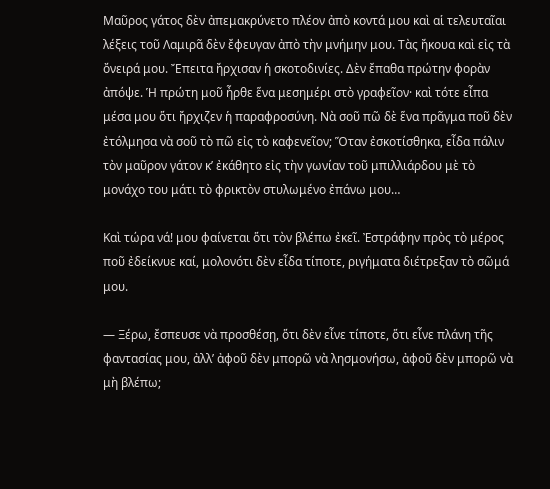Μαῦρος γάτος δὲν ἀπεμακρύνετο πλέον ἀπὸ κοντά μου καὶ αἱ τελευταῖαι λέξεις τοῦ Λαμιρᾶ δὲν ἔφευγαν ἀπὸ τὴν μνήμην μου. Τὰς ἤκουα καὶ εἰς τὰ ὄνειρά μου. Ἔπειτα ἤρχισαν ἡ σκοτοδινίες. Δὲν ἔπαθα πρώτην φορὰν ἀπόψε. Ἡ πρώτη μοῦ ἦρθε ἕνα μεσημέρι στὸ γραφεῖον· καὶ τότε εἶπα μέσα μου ὅτι ἤρχιζεν ἡ παραφροσύνη. Νὰ σοῦ πῶ δὲ ἕνα πρᾶγμα ποῦ δὲν ἐτόλμησα νὰ σοῦ τὸ πῶ εἰς τὸ καφενεῖον; Ὅταν ἐσκοτίσθηκα, εἶδα πάλιν τὸν μαῦρον γάτον κ’ ἐκάθητο εἰς τὴν γωνίαν τοῦ μπιλλιάρδου μὲ τὸ μονάχο του μάτι τὸ φρικτὸν στυλωμένο ἐπάνω μου…

Καὶ τώρα νά! μου φαίνεται ὅτι τὸν βλέπω ἐκεῖ. Ἐστράφην πρὸς τὸ μέρος ποῦ ἐδείκνυε καί, μολονότι δὲν εἶδα τίποτε, ριγήματα διέτρεξαν τὸ σῶμά μου.

— Ξέρω, ἔσπευσε νὰ προσθέσῃ, ὅτι δὲν εἶνε τίποτε, ὅτι εἶνε πλάνη τῆς φαντασίας μου, ἀλλ’ ἀφοῦ δὲν μπορῶ νὰ λησμονήσω, ἀφοῦ δὲν μπορῶ νὰ μὴ βλέπω;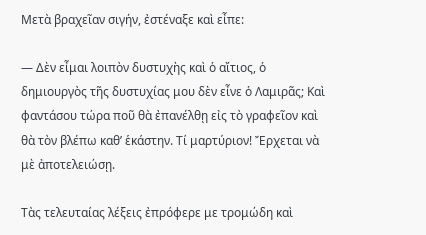Μετὰ βραχεῖαν σιγήν, ἐστέναξε καὶ εἶπε:

— Δὲν εἶμαι λοιπὸν δυστυχὴς καὶ ὁ αἴτιος, ὁ δημιουργὸς τῆς δυστυχίας μου δὲν εἶνε ὁ Λαμιρᾶς; Καὶ φαντάσου τώρα ποῦ θὰ ἐπανέλθῃ εἰς τὸ γραφεῖον καὶ θὰ τὸν βλέπω καθ’ ἑκάστην. Τί μαρτύριον! Ἔρχεται νὰ μὲ ἀποτελειώσῃ.

Τὰς τελευταίας λέξεις ἐπρόφερε με τρομώδη καὶ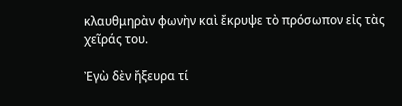κλαυθμηρὰν φωνὴν καὶ ἔκρυψε τὸ πρόσωπον εἰς τὰς χεῖράς του.

Ἐγὼ δὲν ἤξευρα τί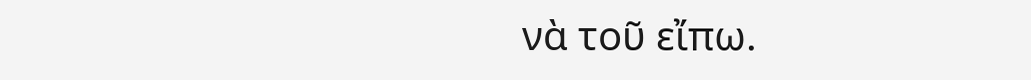νὰ τοῦ εἴπω.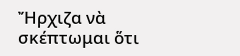Ἤρχιζα νὰ σκέπτωμαι ὅτι